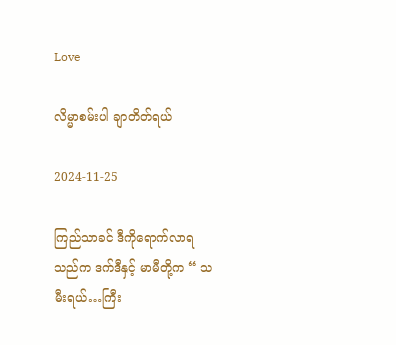Love

လိမ္မာစမ်းပါ ချာတိတ်ရယ်

2024-11-25

ကြည်သာခင် ဒီကိုရောက်လာရသည်က ဒက်ဒီနှင့် မာမီတို့က “ သမီးရယ်…ကြီး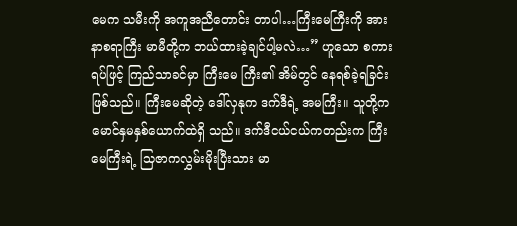မေက သမီးကို အကူအညီတောင်း တာပါ…ကြီးမေကြီးကို အားနာစရာကြီး မာမီတို့က ဘယ်ထားခဲ့ချင်ပါ့မလဲ…” ဟူသော စကားရပ်ဖြင့် ကြည်သာခင်မှာ ကြီးမေ ကြီး၏ အိမ်တွင် နေရစ်ခဲ့ရခြင်းဖြစ်သည်။ ကြီးမေဆိုတဲ့ ဒေါ်လှနုက ဒက်ဒီရဲ့ အမကြီး။ သူတို့က မောင်နှမနှစ်ယောက်ထဲရှိ သည်။ ဒက်ဒီငယ်ငယ်ကတည်းက ကြီးမေကြီးရဲ့ သြဇာကလွှမ်းမိုးပြီးသား မာ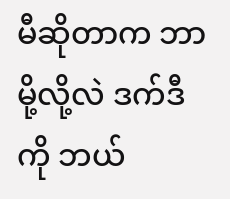မီဆိုတာက ဘာမို့လို့လဲ ဒက်ဒီကို ဘယ်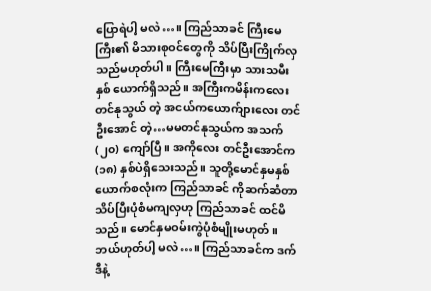ပြောရဲပါ့ မလဲ…။ ကြည်သာခင် ကြီးမေကြီး၏ မိသားစုဝင်တွေကို သိပ်ပြီးကြိုက်လှသည်မဟုတ်ပါ။ ကြီးမေကြီးမှာ သားသမီးနှစ် ယောက်ရှိသည်။ အကြီးကမိန်းကလေး တင်နုသွယ် တဲ့ အငယ်ကယောက်ျားလေး တင်ဦးအောင် တဲ့…မမတင်နုသွယ်က အသက် (၂၀) ကျော်ပြီ။ အကိုလေး တင်ဦးအောင်က (၁၈) နှစ်ပဲရှိသေးသည်။ သူတို့မောင်နှမနှစ်ယောက်စလုံးက ကြည်သာခင် ကိုဆက်ဆံတာ သိပ်ပြီးပုံစံမကျလှဟု ကြည်သာခင် ထင်မိသည်။ မောင်နှမဝမ်းကွဲပုံစံမျိုးမဟုတ်။ ဘယ်ဟုတ်ပါ့ မလဲ…။ ကြည်သာခင်က ဒက်ဒီနဲ့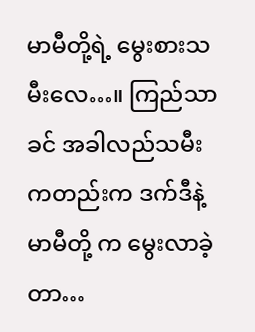မာမီတို့ရဲ့ မွေးစားသမီးလေ…။ ကြည်သာခင် အခါလည်သမီးကတည်းက ဒက်ဒီနဲ့ မာမီတို့ က မွေးလာခဲ့တာ…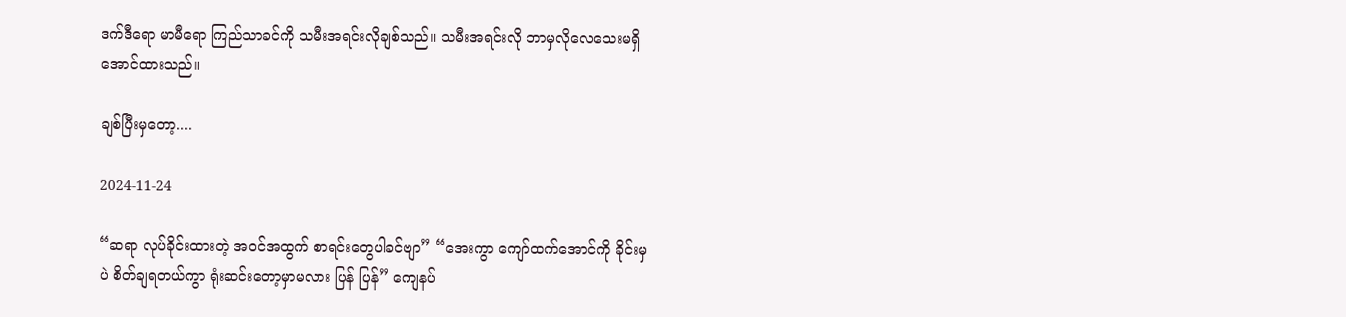ဒက်ဒီရော မာမီရော ကြည်သာခင်ကို သမီးအရင်းလိုချစ်သည်။ သမီးအရင်းလို ဘာမှလိုလေသေးမရှိ အောင်ထားသည်။

ချစ်ပြီးမှတော့....

2024-11-24

“ဆရာ လုပ်ခိုင်းထားတဲ့ အဝင်အထွက် စာရင်းတွေပါခင်ဗျာ” “အေးကွာ ကျော်ထက်အောင်ကို ခိုင်းမှပဲ စိတ်ချရတယ်ကွာ ရုံးဆင်းတော့မှာမလား ပြန် ပြန်” ကျေနပ်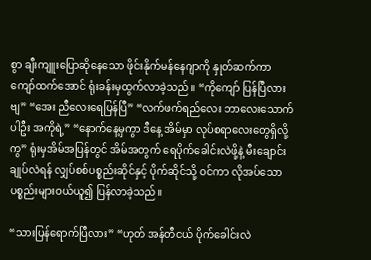စွာ ချီးကျူးပြောဆိုနေသော ဖိုင်းနိုက်မန်နေဂျာကို နှုတ်ဆက်ကာ ကျော်ထက်အောင် ရုံးခန်းမှထွက်လာခဲ့သည်။ “ကိုကျော် ပြန်ပြီလားဗျ” “အေး ညီလေးရေပြန်ပြီ” “လက်ဖက်ရည်လေး ဘာလေးသောက်ပါဦး အကိုရဲ့” “နောက်နေ့မှကွာ ဒီနေ့ အိမ်မှာ လုပ်စရာလေးတွေရှိလို့ကွ” ရုံးမှအိမ်အပြန်တွင် အိမ်အတွက် ရေပိုက်ခေါင်းလဲဖို့နဲ့ မီးချောင်းချုပ်လဲရန် လျှပ်စစ်ပစ္စည်းဆိုင်နှင့် ပိုက်ဆိုင်သို့ ဝင်ကာ လိုအပ်သော ပစ္စည်းများဝယ်ယူ၍ ပြန်လာခဲ့သည်။

“သားပြန်ရောက်ပြီလား” “ဟုတ် အန်တီငယ် ပိုက်ခေါင်းလဲ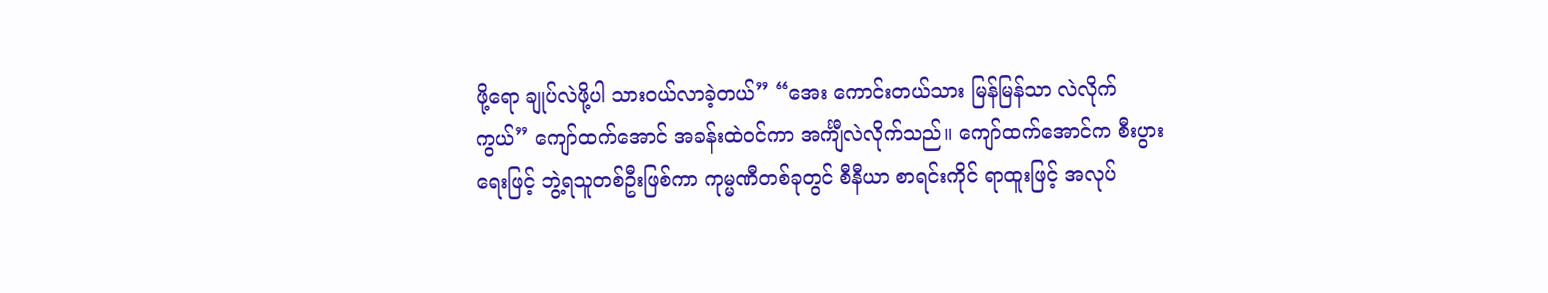ဖို့ရော ချုပ်လဲဖို့ပါ သားဝယ်လာခဲ့တယ်” “အေး ကောင်းတယ်သား မြန်မြန်သာ လဲလိုက်ကွယ်” ကျော်ထက်အောင် အခန်းထဲဝင်ကာ အင်္ကျီလဲလိုက်သည်။ ကျော်ထက်အောင်က စီးပွားရေးဖြင့် ဘွဲ့ရသူတစ်ဦးဖြစ်ကာ ကုမ္မဏီတစ်ခုတွင် စီနီယာ စာရင်းကိုင် ရာထူးဖြင့် အလုပ်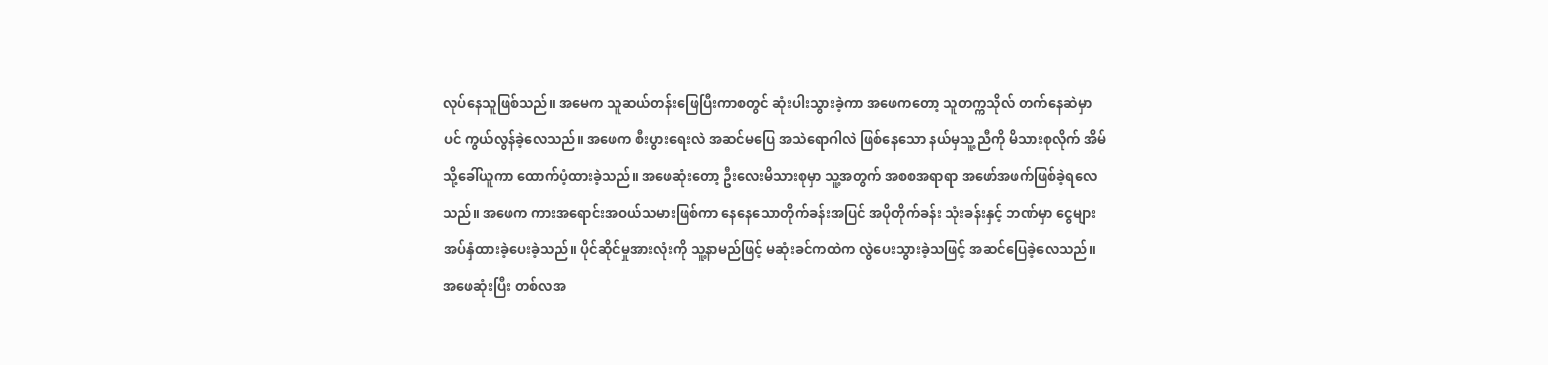လုပ်နေသူဖြစ်သည်။ အမေက သူဆယ်တန်းဖြေပြီးကာစတွင် ဆုံးပါးသွားခဲ့ကာ အဖေကတော့ သူတက္ကသိုလ် တက်နေဆဲမှာပင် ကွယ်လွန်ခဲ့လေသည်။ အဖေက စီးပွားရေးလဲ အဆင်မပြေ အသဲရောဂါလဲ ဖြစ်နေသော နယ်မှသူ့ညီကို မိသားစုလိုက် အိမ်သို့ခေါ်ယူကာ ထောက်ပံ့ထားခဲ့သည်။ အဖေဆုံးတော့ ဦးလေးမိသားစုမှာ သူ့အတွက် အစစအရာရာ အဖော်အဖက်ဖြစ်ခဲ့ရလေသည်။ အဖေက ကားအရောင်းအဝယ်သမားဖြစ်ကာ နေနေသောတိုက်ခန်းအပြင် အပိုတိုက်ခန်း သုံးခန်းနှင့် ဘဏ်မှာ ငွေများအပ်နှံထားခဲ့ပေးခဲ့သည်။ ပိုင်ဆိုင်မှုအားလုံးကို သူ့နာမည်ဖြင့် မဆုံးခင်ကထဲက လွဲပေးသွားခဲ့သဖြင့် အဆင်ပြေခဲ့လေသည်။ အဖေဆုံးပြီး တစ်လအ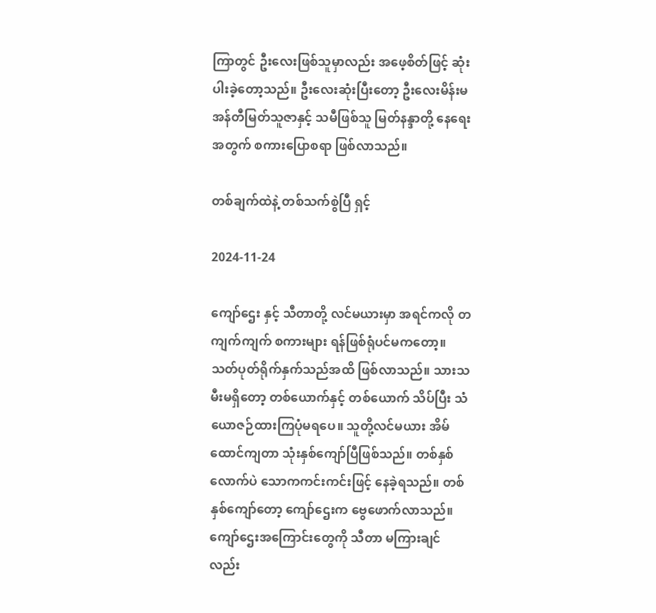ကြာတွင် ဦးလေးဖြစ်သူမှာလည်း အဖေ့စိတ်ဖြင့် ဆုံးပါးခဲ့တော့သည်။ ဦးလေးဆုံးပြီးတော့ ဦးလေးမိန်းမ အန်တီမြတ်သူဇာနှင့် သမီဖြစ်သူ မြတ်နန္ဒာတို့ နေရေးအတွက် စကားပြောစရာ ဖြစ်လာသည်။

တစ်ချက်ထဲနဲ့ တစ်သက်စွဲပြီ ရှင့်

2024-11-24

ကျော်ဌေး နှင့် သီတာတို့ လင်မယားမှာ အရင်ကလို တကျက်ကျက် စကားများ ရန်ဖြစ်ရုံပင်မကတော့။ သတ်ပုတ်ရိုက်နှက်သည်အထိ ဖြစ်လာသည်။ သားသမီးမရှိတော့ တစ်ယောက်နှင့် တစ်ယောက် သိပ်ပြီး သံယောဇဉ်ထားကြပုံမရပေ။ သူတို့လင်မယား အိမ်ထောင်ကျတာ သုံးနှစ်ကျော်ပြီဖြစ်သည်။ တစ်နှစ်လောက်ပဲ သောကကင်းကင်းဖြင့် နေခဲ့ရသည်။ တစ်နှစ်ကျော်တော့ ကျော်ဌေးက ဗွေဖောက်လာသည်။ ကျော်ဌေးအကြောင်းတွေကို သီတာ မကြားချင်လည်း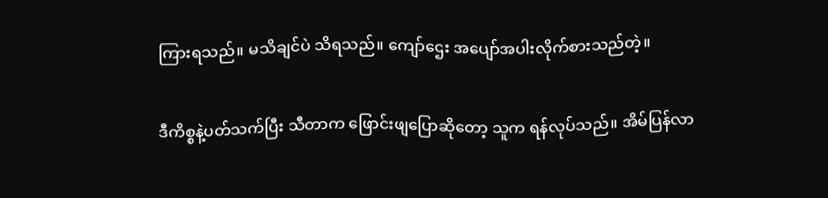ကြားရသည်။ မသိချင်ပဲ သိရသည်။ ကျော်ဌေး အပျော်အပါးလိုက်စားသည်တဲ့။

ဒီကိစ္စနဲ့ပတ်သက်ပြီး သီတာက ဖြောင်းဖျပြောဆိုတော့ သူက ရန်လုပ်သည်။ အိမ်ပြန်လာ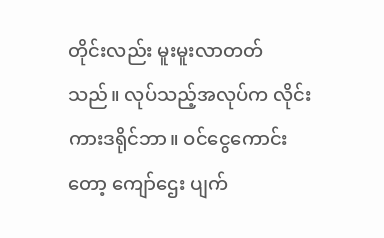တိုင်းလည်း မူးမူးလာတတ်သည်။ လုပ်သည့်အလုပ်က လိုင်းကားဒရိုင်ဘာ။ ဝင်ငွေကောင်းတော့ ကျော်ဌေး ပျက်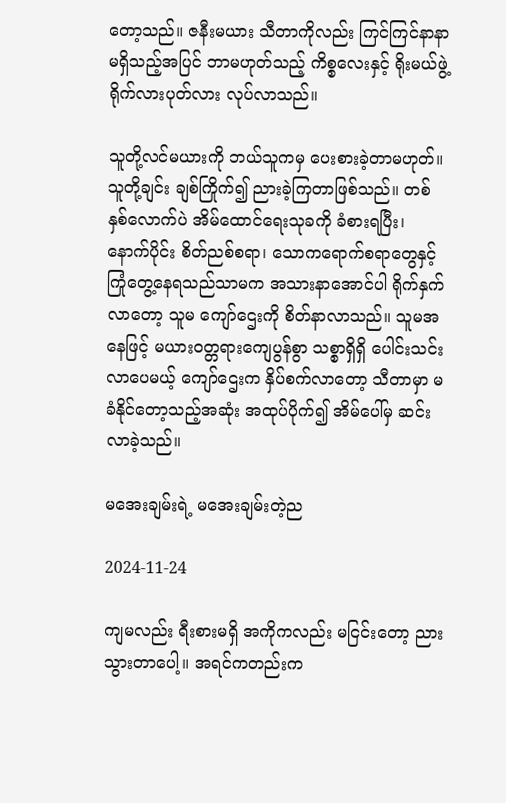တော့သည်။ ဇနီးမယား သီတာကိုလည်း ကြင်ကြင်နာနာ မရှိသည့်အပြင် ဘာမဟုတ်သည့် ကိစ္စလေးနှင့် ရိုးမယ်ဖွဲ့ ရိုက်လားပုတ်လား လုပ်လာသည်။

သူတို့လင်မယားကို ဘယ်သူကမှ ပေးစားခဲ့တာမဟုတ်။ သူတို့ချင်း ချစ်ကြိုက်၍ ညားခဲ့ကြတာဖြစ်သည်။ တစ်နှစ်လောက်ပဲ အိမ်ထောင်ရေးသုခကို ခံစားရပြီး၊ နောက်ပိုင်း စိတ်ညစ်စရာ၊ သောကရောက်စရာတွေနှင့် ကြုံတွေ့နေရသည်သာမက အသားနာအောင်ပါ ရိုက်နှက်လာတော့ သူမ ကျော်ဌေးကို စိတ်နာလာသည်။ သူမအနေဖြင့် မယားဝတ္တရားကျေပွန်စွာ သစ္စာရှိရှိ ပေါင်းသင်းလာပေမယ့် ကျော်ဌေးက နှိပ်စက်လာတော့ သီတာမှာ မခံနိုင်တော့သည့်အဆုံး အထုပ်ပိုက်၍ အိမ်ပေါ်မှ ဆင်းလာခဲ့သည်။

မအေးချမ်းရဲ့ မအေးချမ်းတဲ့ည

2024-11-24

ကျမလည်း ရီးစားမရှိ အကိုကလည်း မငြင်းတော့ ညားသွားတာပေါ့။ အရင်ကတည်းက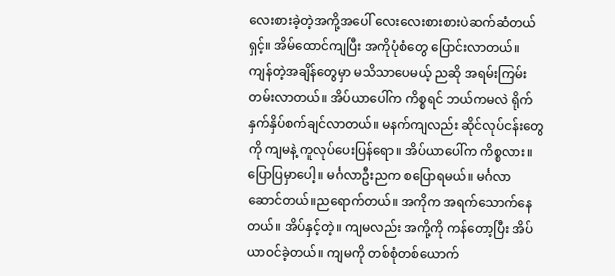လေးစားခဲ့တဲ့အကို့အပေါ် လေးလေးစားစားပဲဆက်ဆံတယ်ရှင့်။ အိမ်ထောင်ကျပြီး အကိုပုံစံတွေ ပြောင်းလာတယ်။ ကျန်တဲ့အချိန်တွေမှာ မသိသာပေမယ့် ညဆို အရမ်းကြမ်းတမ်းလာတယ်။ အိပ်ယာပေါ်က ကိစ္စရင် ဘယ်ကမလဲ ရိုက်နှက်နှိပ်စက်ချင်လာတယ်။ မနက်ကျလည်း ဆိုင်လုပ်ငန်းတွေကို ကျမနဲ့ ကူလုပ်ပေးပြန်ရော။ အိပ်ယာပေါ်က ကိစ္စလား။ ပြောပြမှာပေါ့။ မင်္ဂလာဦးညက စပြောရမယ်။ မင်္ဂလာဆောင်တယ်။ညရောက်တယ်။ အကိုက အရက်သောက်နေတယ်။ အိပ်နှင့်တဲ့။ ကျမလည်း အကို့ကို ကန်တော့ပြီး အိပ်ယာဝင်ခဲ့တယ်။ ကျမကို တစ်စုံတစ်ယောက်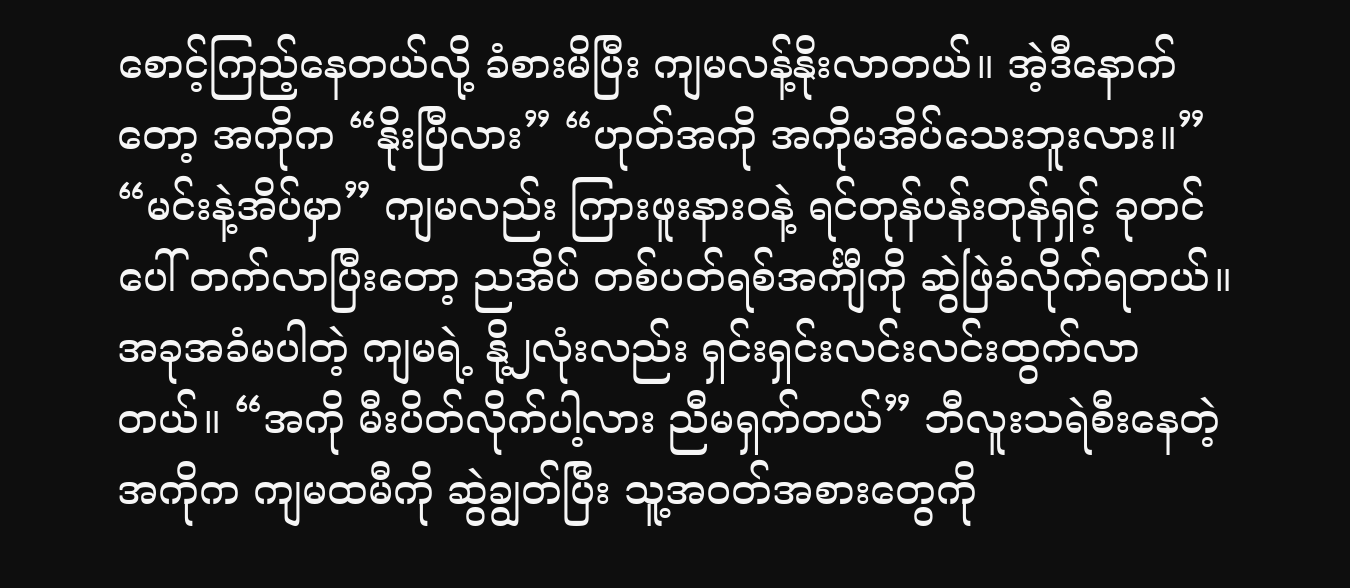စောင့်ကြည့်နေတယ်လို့ ခံစားမိပြီး ကျမလန့်နိုးလာတယ်။ အဲ့ဒီနောက်တော့ အကိုက “နိုးပြီလား” “ဟုတ်အကို အကိုမအိပ်သေးဘူးလား။” “မင်းနဲ့အိပ်မှာ” ကျမလည်း ကြားဖူးနားဝနဲ့ ရင်တုန်ပန်းတုန်ရှင့် ခုတင်ပေါ် တက်လာပြီးတော့ ညအိပ် တစ်ပတ်ရစ်အင်္ကျီကို ဆွဲဖြဲခံလိုက်ရတယ်။ အခုအခံမပါတဲ့ ကျမရဲ့ နို့၂လုံးလည်း ရှင်းရှင်းလင်းလင်းထွက်လာတယ်။ “အကို မီးပိတ်လိုက်ပါ့လား ညီမရှက်တယ်” ဘီလူးသရဲစီးနေတဲ့ အကိုက ကျမထမီကို ဆွဲချွတ်ပြီး သူ့အဝတ်အစားတွေကို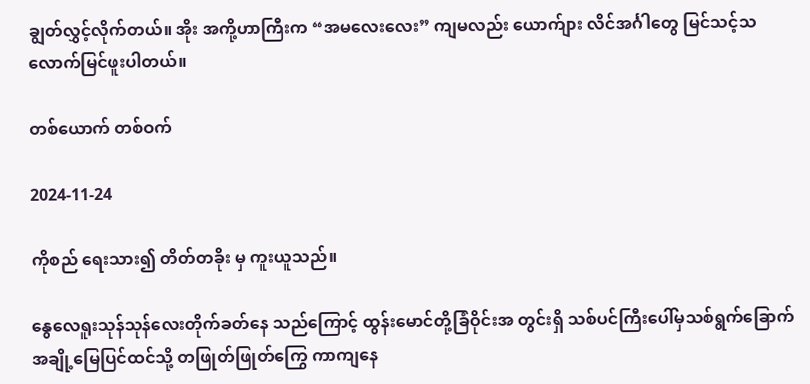ချွတ်လွှင့်လိုက်တယ်။ အိုး အကို့ဟာကြီးက “အမလေးလေး” ကျမလည်း ယောက်ျား လိင်အင်္ဂါတွေ မြင်သင့်သလောက်မြင်ဖူးပါတယ်။

တစ်ယောက် တစ်ဝက်

2024-11-24

ကိုစည် ရေးသား၍ တိတ်တခိုး မှ ကူးယူသည်။

နွေလေရူးသုန်သုန်လေးတိုက်ခတ်နေ သည်ကြောင့် ထွန်းမောင်တို့ခြံဝိုင်းအ တွင်းရှိ သစ်ပင်ကြီးပေါ်မှသစ်ရွက်ခြောက် အချို့မြေပြင်ထင်သို့ တဖြုတ်ဖြုတ်ကြွေ ကာကျနေ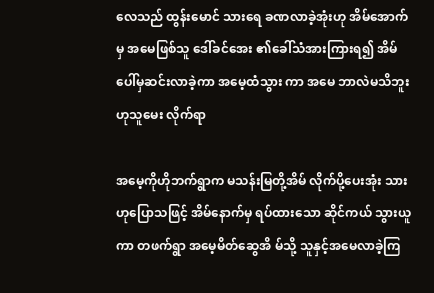လေသည် ထွန်းမောင် သားရေ ခဏလာခဲ့အုံးဟု အိမ်အောက်မှ အမေဖြစ်သူ ဒေါ်ခင်အေး ၏ခေါ်သံအားကြားရ၍ အိမ်ပေါ်မှဆင်းလာခဲ့ကာ အမေ့ထံသွား ကာ အမေ ဘာလဲမသိဘူးဟုသူမေး လိုက်ရာ

အမေ့ကိုဟိုဘက်ရွာက မသန်းမြတို့အိမ် လိုက်ပို့ပေးအုံး သားဟုပြောသဖြင့် အိမ်နောက်မှ ရပ်ထားသော ဆိုင်ကယ် သွားယူကာ တဖက်ရွာ အမေ့မိတ်ဆွေအိ မ်သို့ သူနှင့်အမေလာခဲ့ကြ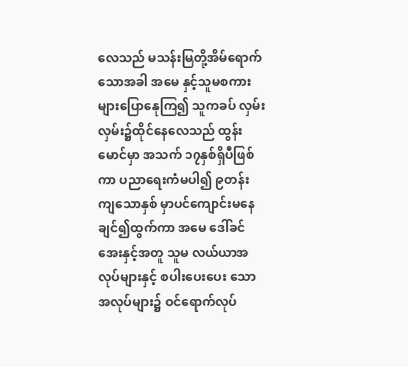လေသည် မသန်းမြတို့အိမ်ရောက်သောအခါ အမေ နှင့်သူမစကားများပြောနေုကြ၍ သူကခပ် လှမ်းလှမ်း၌ထိုင်နေလေသည် ထွန်းမောင်မှာ အသက် ၁၇နှစ်ရှိပီဖြစ်ကာ ပညာရေးကံမပါ၍ ၉တန်းကျသောနှစ် မှာပင်ကျောင်းမနေချင်၍ထွက်ကာ အမေ ဒေါ်ခင်အေးနှင့်အတူ သူမ လယ်ယာအလုပ်များနှင့် စပါးပေးပေး သောအလုပ်များ၌ ဝင်ရောက်လုပ်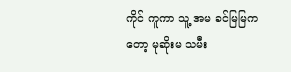ကိုင် ကူကာ သူ့ အမ ခင်မြမြကတော့ မုဆိုးမ သမီး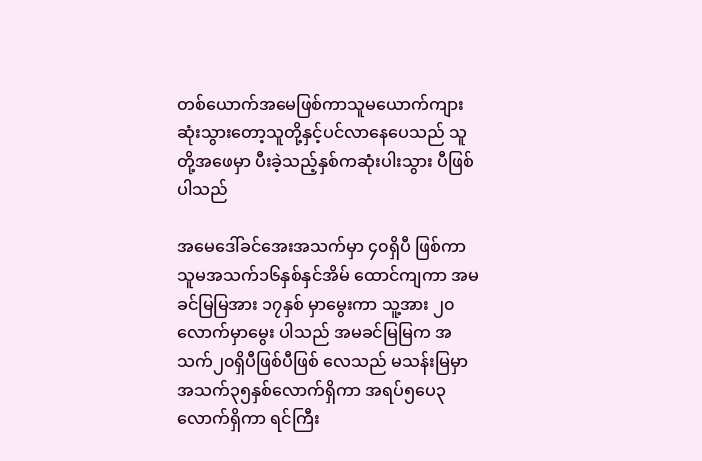တစ်ယောက်အမေဖြစ်ကာသူမယောက်ကျားဆုံးသွားတော့သူတို့နှင့်ပင်လာနေပေသည် သူတို့အဖေမှာ ပီးခဲ့သည့်နှစ်ကဆုံးပါးသွား ပီဖြစ်ပါသည်

အမေဒေါ်ခင်အေးအသက်မှာ ၄၀ရှိပီ ဖြစ်ကာ သူမအသက်၁၆နှစ်နှင်အိမ် ထောင်ကျကာ အမခင်မြမြအား ၁၇နှစ် မှာမွေးကာ သူ့အား ၂၀လောက်မှာမွေး ပါသည် အမခင်မြမြက အသက်၂၀ရှိပီဖြစ်ပီဖြစ် လေသည် မသန်းမြမှာ အသက်၃၅နှစ်လောက်ရှိကာ အရပ်၅ပေ၃လောက်ရှိကာ ရင်ကြီး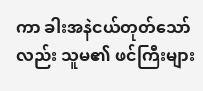ကာ ခါးအနဲငယ်တုတ်သော်လည်း သူမ၏ ဖင်ကြီးများ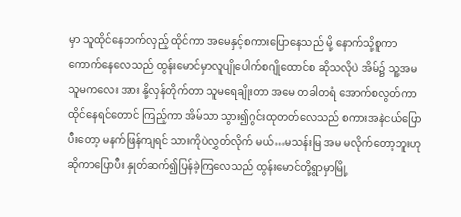မှာ သူထိုင်နေဘက်လှည့် ထိုင်ကာ အမေနှင့်စကားပြောနေသည် မို့ နောက်သို့စူကာကောက်နေလေသည် ထွန်းမောင်မှာလူပျိုပေါက်စဂျိုထောင်စ ဆိုသလိုပဲ အိမ်၌ သူ့အမ သူမကလေး အား နို့လှန်တိုက်တာ သူမရေချိုးတာ အမေ တခါတရံ အောက်စလွတ်ကာ ထိုင်နေရင်တောင် ကြည့်ကာ အိမ်သာ သွား၍ဂွင်းထုတတ်လေသည် စကားအနဲငယ်ပြောပီးတော့ မနက်ဖြန်ကျရင် သားကိုပဲလွှတ်လိုက် မယ်…မသန်းမြ အမ မလိုက်တော့ဘူးဟုဆိုကာပြောပီး နှုတ်ဆက်၍ပြန်ခဲ့ကြလေသည် ထွန်းမောင်တို့ရွာမှာမြို့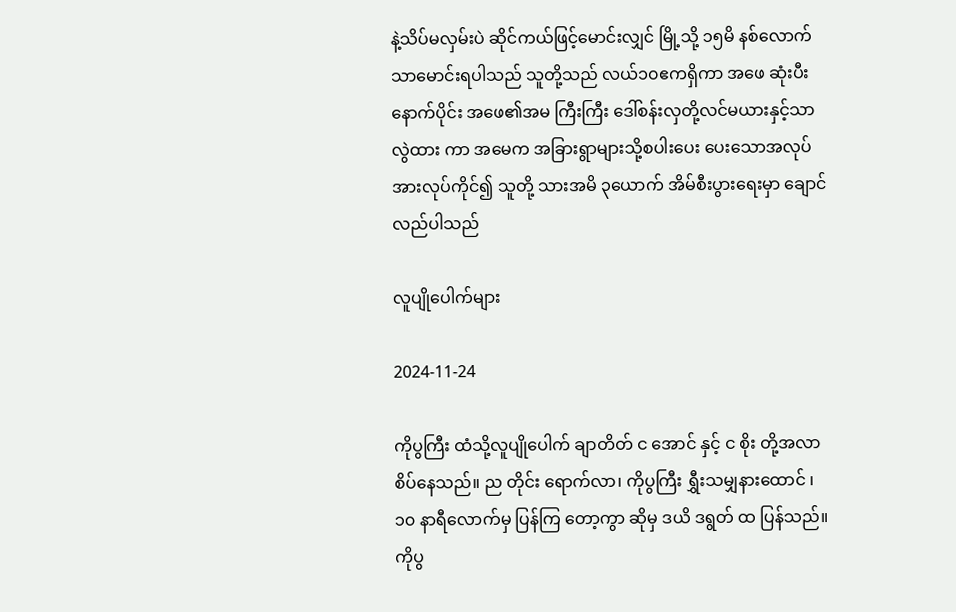နဲ့သိပ်မလှမ်းပဲ ဆိုင်ကယ်ဖြင့်မောင်းလျှင် မြို့သို့ ၁၅မိ နစ်လောက်သာမောင်းရပါသည် သူတို့သည် လယ်၁၀ဧကရှိကာ အဖေ ဆုံးပီးနောက်ပိုင်း အဖေ၏အမ ကြီးကြီး ဒေါ်စန်းလှတို့လင်မယားနှင့်သာလွဲထား ကာ အမေက အခြားရွာများသို့စပါးပေး ပေးသောအလုပ်အားလုပ်ကိုင်၍ သူတို့ သားအမိ ၃ယောက် အိမ်စီးပွားရေးမှာ ချောင်လည်ပါသည်

လူပျိုပေါက်များ

2024-11-24

ကိုပွကြီး ထံသို့လူပျိုပေါက် ချာတိတ် င အောင် နှင့် င စိုး တို့အလာစိပ်နေသည်။ ည တိုင်း ရောက်လာ၊ ကိုပွကြီး ရွှီးသမျှနားထောင် ၊ ၁၀ နာရီလောက်မှ ပြန်ကြ တော့ကွာ ဆိုမှ ဒယိ ဒရွတ် ထ ပြန်သည်။ ကိုပွ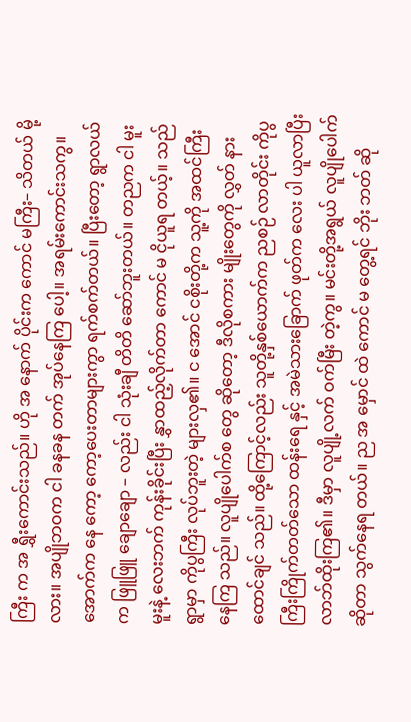ကြီး က အ ရွှီးကောင်းသည်။ ဟို အ နောက် ပိုင်းက ကောင် မကြီး– သိတယ် မို့လား။ အပျိုဘဝက ငါ ခနခန တက် အုပ်နေကြ ပေါ့။ အရမ်းကောင်းသကွ။ အောက်က နေ ကော့ ကော့ပေးတာများကွာ ရက်စက်တယ်။ ပြီးတော့ ရွာလယ်က ဖြူဖြူ ချောချော – လည်း ငါ သုံးချီ တိတိ ဆော်ဘူးတယ်။ တညက ငါ မူးမူးနဲ့ လေးဘက် ကုန်းခိုင်းပြီး နွှာထည့်လိုက်တာ ကောင် မ ငိုယူရ တယ့်။ သည် ရွာမှာ ကိုပွကြီး လုပ်ဘူးတဲ့ များလှ၏။ င အောင် ငစိုးတို့က သူ့ကို အထင်ကြီး နေကြ သည်။ လူပျိုပေါက်စ တွေ ဆိုတော့ ဒီလိုစကား မျိုးတွေကို လွှတ် နားထောင်ချင် သည်။ ထို့ကြောင့်လည်း သူတို့နှစ်ယောက်က ညစဉ် လာတိုင်း ကိုပွကြီးကြိုက်တတ်သော ထန်းရေ နှင့် အမဲသားခြောက် ဖုတ်က လေး ပါ ယူလာပြီး လာဘ်ထိုးကြ၏။ ဒီမှာ လူပျို့လက် ဝက်မြီး တဲ့ကွ။ မင်းတို့အရွယ် လူပျိုပေါက် ဆိုတာ သွက်နေရ တယ်။ ည အ မှောင် ထဲ ကောင် မ တွေ့ရင် ဘိုး ဘတ် ဆို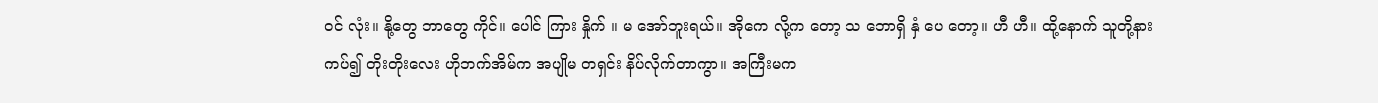ဝင် လုံး။ နို့တွေ ဘာတွေ ကိုင်။ ပေါင် ကြား နှိုက် ။ မ အော်ဘူးရယ်။ အိုကေ လို့က တော့ သ ဘောရှိ နှံ ပေ တော့။ ဟီ ဟီ။ ထို့နောက် သူတို့နား ကပ်၍ တိုးတိုးလေး ဟိုဘက်အိမ်က အပျိုမ တရှင်း နိပ်လိုက်တာကွာ။ အကြီးမက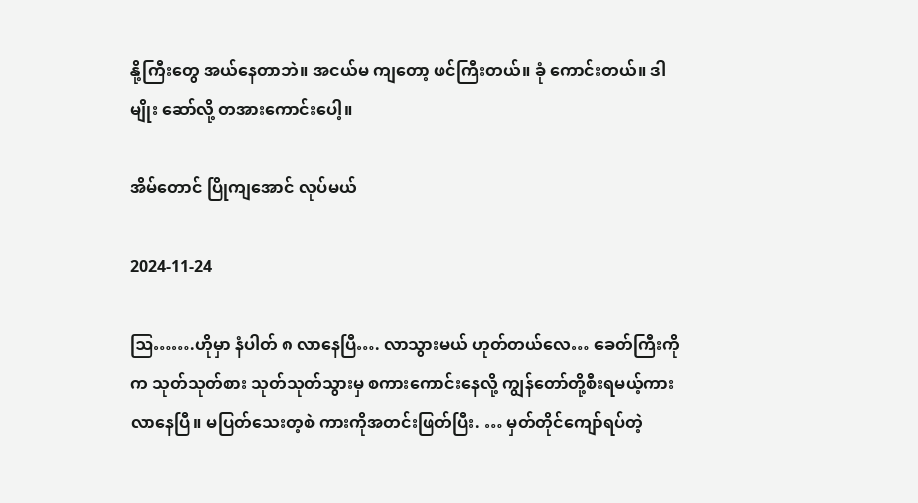နို့ကြီးတွေ အယ်နေတာဘဲ။ အငယ်မ ကျတော့ ဖင်ကြီးတယ်။ ခုံ ကောင်းတယ်။ ဒါမျိုး ဆော်လို့ တအားကောင်းပေါ့။

အိမ်တောင် ပြိုကျအောင် လုပ်မယ်

2024-11-24

ဩ…….ဟိုမှာ နံပါတ် ၈ လာနေပြီ…. လာသွားမယ် ဟုတ်တယ်လေ… ခေတ်ကြီးကိုက သုတ်သုတ်စား သုတ်သုတ်သွားမှ စကားကောင်းနေလို့ ကျွန်တော်တို့စီးရမယ့်ကားလာနေပြီ။ မပြတ်သေးတ့စဲ ကားကိုအတင်းဖြတ်ပြီး. … မှတ်တိုင်ကျော်ရပ်တဲ့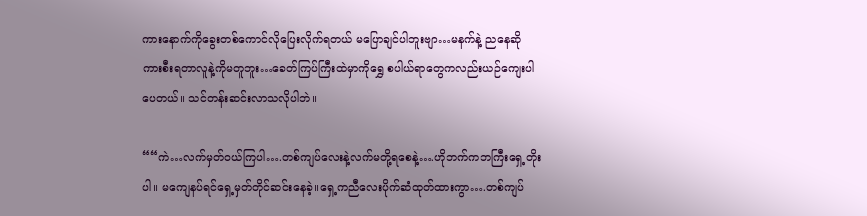ကားနောက်ကိုခွေးတစ်ကောင်လိုပြေးလိုက်ရတယ် မပြောချင်ပါဘူးဗျာ…မနက်နဲ့ ညနေဆို ကားစီးရတာလူနဲ့ကိုမတူဘူး…ခေတ်ကြပ်ကြီးထဲမှာကိုရွှေ စပါယ်ရာတွေကလည်းယဉ်ကျေးပါပေတယ်။ သင်တန်းဆင်းလာသလိုပါဘဲ။

““ကဲ…လက်မှတ်ဝယ်ကြပါ….တစ်ကျပ်လေးနဲ့လက်မတို့ရစေနဲ့….ဟိုဘက်ကဘကြီးရှေ့တိုးပါ။ မကျေနပ်ရင်ရှေ့မှတ်တိုင်ဆင်းနေခဲ့။ရှေ့ကညီလေးပိုက်ဆံထုတ်ထားကွာ….တစ်ကျပ်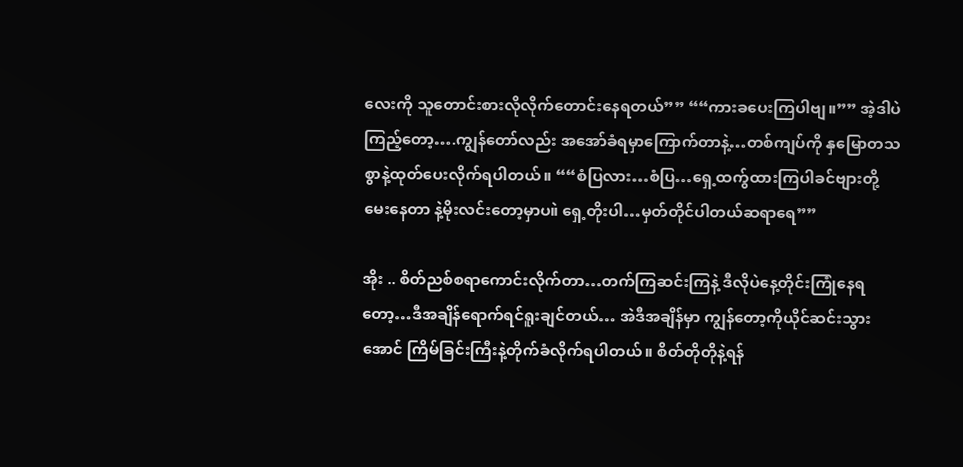လေးကို သူတောင်းစားလိုလိုက်တောင်းနေရတယ်”” ““ကားခပေးကြပါဗျ။”” အဲ့ဒါပဲကြည့်တော့….ကျွန်တော်လည်း အအော်ခံရမှာကြောက်တာနဲ့…တစ်ကျပ်ကို နှမြောတသစွာနဲ့ထုတ်ပေးလိုက်ရပါတယ်။ ““စံပြလား…စံပြ…ရှေ့ထက်ွထားကြပါခင်ဗျားတို့မေးနေတာ နဲ့မိုးလင်းတော့မှာပ။ဲ ရှေ့တိုးပါ…မှတ်တိုင်ပါတယ်ဆရာရေ””

အိုး .. စိတ်ညစ်စရာကောင်းလိုက်တာ…တက်ကြဆင်းကြနဲ့ ဒီလိုပဲနေ့တိုင်းကြုံနေရတော့…ဒီအချိန်ရောက်ရင်ရူးချင်တယ်… အဲဒီအချိန်မှာ ကျွန်တော့ကိုယိုင်ဆင်းသွားအောင် ကြိမ်ခြင်းကြီးနဲ့တိုက်ခံလိုက်ရပါတယ်။ စိတ်တိုတိုနဲ့ရန်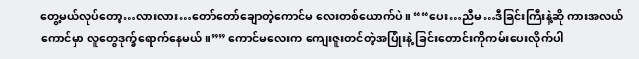တွေ့မယ်လုပ်တော့…လားလား…တော်တော်ချောတဲ့ကောင်မ လေးတစ်ယောက်ပဲ။ ““ပေး…ညီမ…ဒီခြင်းကြီးနဲ့ဆို ကားအလယ်ကောင်မှာ လူတွေဒုက္ခ်ရောက်နေမယ်။”” ကောင်မလေးက ကျေးဇူးတင်တဲ့အပြုံးနဲ့ ခြင်းတောင်းကိုကမ်းပေးလိုက်ပါ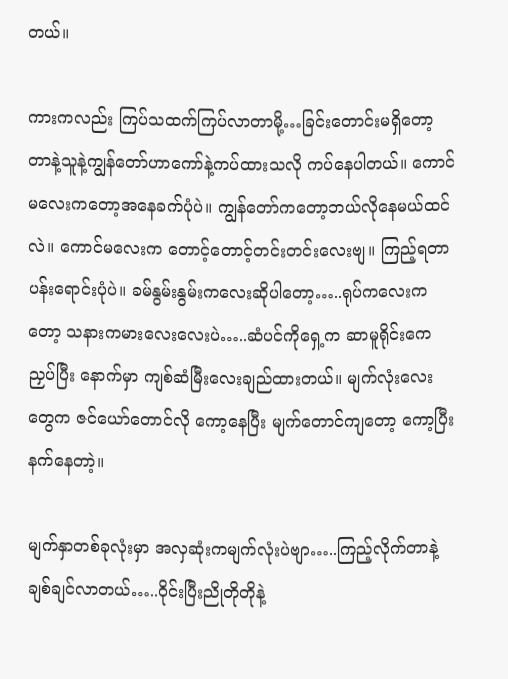တယ်။

ကားကလည်း ကြပ်သထက်ကြပ်လာတာမို့…ခြင်းတောင်းမရှိတော့တာနဲ့သူနဲ့ကျွန်တော်ဟာကော်နဲ့ကပ်ထားသလို ကပ်နေပါတယ်။ ကောင်မလေးကတော့အနေခက်ပုံပဲ။ ကျွန်တော်ကတော့ဘယ်လိုနေမယ်ထင်လဲ။ ကောင်မလေးက တောင့်တောင့်တင်းတင်းလေးဗျ။ ကြည့်ရတာပန်းရောင်းပုံပဲ။ ခမ်နွမ်းနွမ်းကလေးဆိုပါတော့…..ရုပ်ကလေးကတော့ သနားကမားလေးလေးပဲ…..ဆံပင်ကိုရှေ့က ဆာမူရိုင်းကေညှပ်ပြီး နောက်မှာ ကျစ်ဆံမြီးလေးချည်ထားတယ်။ မျက်လုံးလေးတွေက ဇင်ယော်တောင်လို ကော့နေပြီး မျက်တောင်ကျတော့ ကော့ပြီးနက်နေတာဲ့။

မျက်နှာတစ်ခုလုံးမှာ အလှဆုံးကမျက်လုံးပဲဗျာ…..ကြည့်လိုက်တာနဲ့ ချစ်ချင်လာတယ်…..ဝိုင်းပြီးညိုတိုတိုနဲ့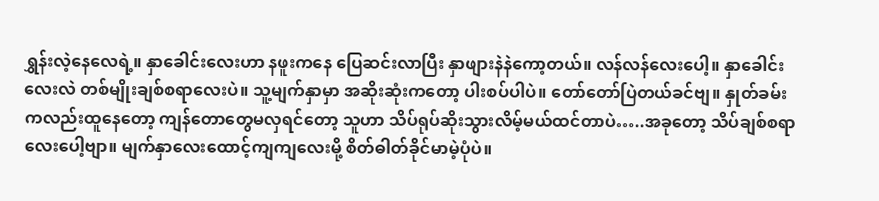ရွှန်းလဲ့နေလေရဲ့။ နှာခေါင်းလေးဟာ နဖူးကနေ ပြေဆင်းလာပြီး နှာဖျားနဲနဲကော့တယ်။ လန်လန်လေးပေါ့။ နှာခေါင်းလေးလဲ တစ်မျိုးချစ်စရာလေးပဲ။ သူ့မျက်နှာမှာ အဆိုးဆုံးကတော့ ပါးစပ်ပါပဲ။ တော်တော်ပြဲတယ်ခင်ဗျ။ နှုတ်ခမ်းကလည်းထူနေတော့ ကျန်တောတွေမလှရင်တော့ သူဟာ သိပ်ရုပ်ဆိုးသွားလိမ့်မယ်ထင်တာပဲ…..အခုတော့ သိပ်ချစ်စရာလေးပေါ့ဗျာ။ မျက်နှာလေးထောင့်ကျကျလေးမို့ စိတ်ဓါတ်ခိုင်မာမဲ့ပုံပဲ။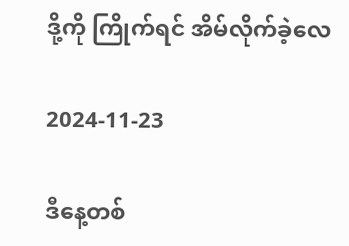ဒို့ကို ကြိုက်ရင် အိမ်လိုက်ခဲ့လေ

2024-11-23

ဒီနေ့တစ်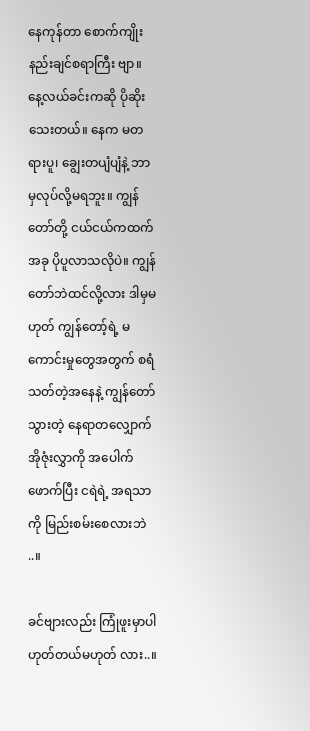နေကုန်တာ စောက်ကျိုးနည်းချင်စရာကြီး ဗျာ။ နေ့လယ်ခင်းကဆို ပိုဆိုးသေးတယ်။ နေက မတရားပူ၊ ချွေးတပျံပျံနဲ့ ဘာမှလုပ်လို့မရဘူး။ ကျွန်တော်တို့ ငယ်ငယ်ကထက် အခု ပိုပူလာသလိုပဲ။ ကျွန်တော်ဘဲထင်လို့လား ဒါမှမဟုတ် ကျွန်တော့်ရဲ့ မကောင်းမှုတွေအတွက် စရံသတ်တဲ့အနေနဲ့ ကျွန်တော်သွားတဲ့ နေရာတလျှောက် အိုဇုံးလွှာကို အပေါက်ဖောက်ပြီး ငရဲရဲ့ အရသာကို မြည်းစမ်းစေလားဘဲ ..။

ခင်ဗျားလည်း ကြုံဖူးမှာပါ ဟုတ်တယ်မဟုတ် လား..။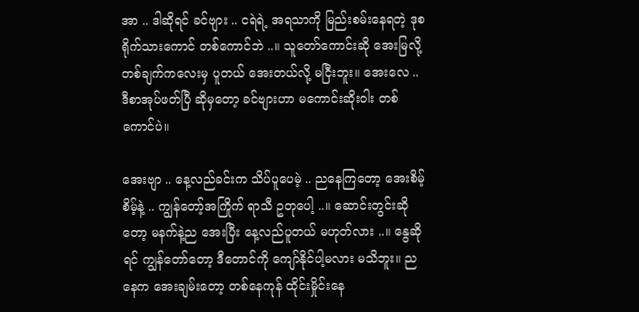အာ .. ဒါဆိုရင် ခင်ဗျား .. ငရဲရဲ့ အရသာကို မြည်းစမ်းနေရတဲ့ ဒုစရိုက်သားကောင် တစ်ကောင်ဘဲ ..။ သူတော်ကောင်းဆို အေးမြလို့ တစ်ချက်ကလေးမှ ပူတယ် အေးတယ်လို့ မငြီးဘူး။ အေးလေ .. ဒီစာအုပ်ဖတ်ပြီ ဆိုမှတော့ ခင်ဗျားဟာ မကောင်းဆိုးဝါး တစ်ကောင်ပဲ။

အေးဗျာ .. နေ့လည်ခင်းက သိပ်ပူပေမဲ့ .. ညနေကြတော့ အေးစိမ့်စိမ့်နဲ့ .. ကျွန်တော့်အကြိုက် ရာသီ ဥတုပေါ့ ..။ ဆောင်းတွင်းဆိုတော့ မနက်နဲ့ည အေးပြီး နေ့လည်ပူတယ် မဟုတ်လား ..။ နွေဆိုရင် ကျွန်တော်တော့ ဒီတောင်ကို ကျော်နိုင်ပါ့မလား မသိဘူး။ ညနေက အေးချမ်းတော့ တစ်နေကုန် ထိုင်းမှိုင်းနေ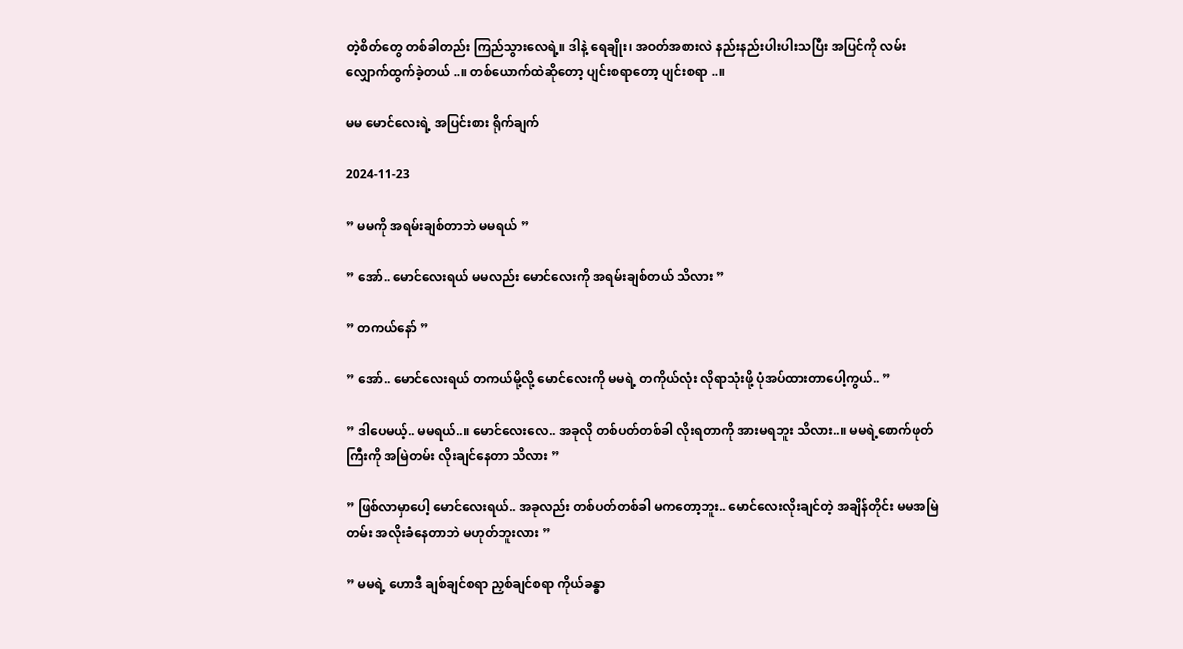တဲ့စိတ်တွေ တစ်ခါတည်း ကြည်သွားလေရဲ့။ ဒါနဲ့ ရေချိုး၊ အဝတ်အစားလဲ နည်းနည်းပါးပါးသပြီး အပြင်ကို လမ်းလျှောက်ထွက်ခဲ့တယ် ..။ တစ်ယောက်ထဲဆိုတော့ ပျင်းစရာတော့ ပျင်းစရာ ..။

မမ မောင်လေးရဲ့ အပြင်းစား ရိုက်ချက်

2024-11-23

” မမကို အရမ်းချစ်တာဘဲ မမရယ် ”

” အော်.. မောင်လေးရယ် မမလည်း မောင်လေးကို အရမ်းချစ်တယ် သိလား ”

” တကယ်နော် ”

” အော်.. မောင်လေးရယ် တကယ်မို့လို့ မောင်လေးကို မမရဲ့ တကိုယ်လုံး လိုရာသုံးဖို့ ပုံအပ်ထားတာပေါ့ကွယ်.. ”

” ဒါပေမယ့်.. မမရယ်..။ မောင်လေးလေ.. အခုလို တစ်ပတ်တစ်ခါ လိုးရတာကို အားမရဘူး သိလား..။ မမရဲ့စောက်ဖုတ်ကြီးကို အမြဲတမ်း လိုးချင်နေတာ သိလား ”

” ဖြစ်လာမှာပေါ့ မောင်လေးရယ်.. အခုလည်း တစ်ပတ်တစ်ခါ မကတော့ဘူး.. မောင်လေးလိုးချင်တဲ့ အချိန်တိုင်း မမအမြဲတမ်း အလိုးခံနေတာဘဲ မဟုတ်ဘူးလား ”

” မမရဲ့ ဟောဒီ ချစ်ချင်စရာ ညှစ်ချင်စရာ ကိုယ်ခန္ဓာ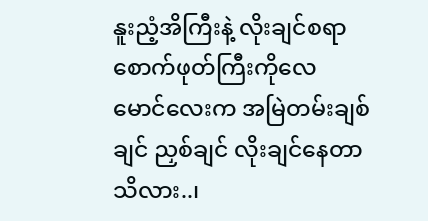နူးညံ့အိကြီးနဲ့ လိုးချင်စရာ စောက်ဖုတ်ကြီးကိုလေ မောင်လေးက အမြဲတမ်းချစ်ချင် ညှစ်ချင် လိုးချင်နေတာ သိလား..၊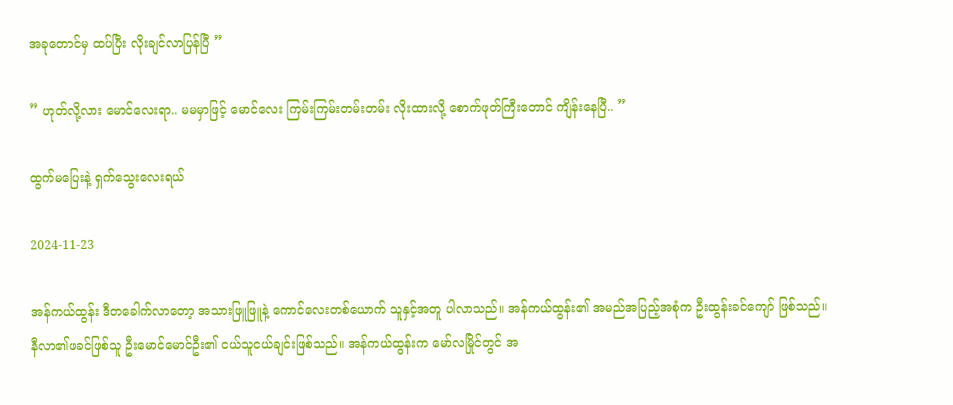အခုတောင်မှ ထပ်ပြီး လိုးချင်လာပြန်ပြီ ”

” ဟုတ်လို့လား မောင်လေးရာ.. မမမှာဖြင့် မောင်လေး ကြမ်းကြမ်းတမ်းတမ်း လိုးထားလို့ စောက်ဖုတ်ကြီးတောင် ကျိန်းနေပြီ.. ”

ထွက်မပြေးနဲ့ ရှက်သွေးလေးရယ်

2024-11-23

အန်ကယ်ထွန်း ဒီတခေါက်လာတော့ အသားဖြူဖြူနဲ့ ကောင်လေးတစ်ယောက် သူနှင့်အတူ ပါလာသည်။ အန်ကယ်ထွန်း၏ အမည်အပြည့်အစုံက ဦးထွန်းခင်ကျော် ဖြစ်သည်။ နီလာ၏ဖခင်ဖြစ်သူ ဦးမောင်မောင်ဦး၏ ငယ်သူငယ်ချင်းဖြစ်သည်။ အန်ကယ်ထွန်းက မော်လမြိုင်တွင် အ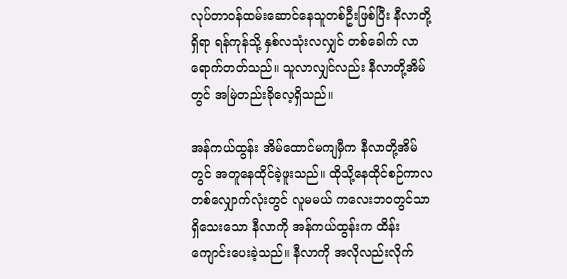လုပ်တာဝန်ထမ်းဆောင်နေသူတစ်ဦးဖြစ်ပြီး နီလာတို့ရှိရာ ရန်ကုန်သို့ နှစ်လသုံးလလျှင် တစ်ခေါက် လာရောက်တတ်သည်။ သူလာလျှင်လည်း နီလာတို့အိမ်တွင် အမြဲတည်းခိုလေ့ရှိသည်။

အန်ကယ်ထွန်း အိမ်ထောင်မကျမှီက နီလာတို့အိမ်တွင် အတူနေထိုင်ခဲ့ဖူးသည်။ ထိုသို့နေထိုင်စဉ်ကာလ တစ်လျှောက်လုံးတွင် လူမမယ် ကလေးဘဝတွင်သာ ရှိသေးသော နီလာကို အန်ကယ်ထွန်းက ထိန်းကျောင်းပေးခဲ့သည်။ နီလာကို အလိုလည်းလိုက်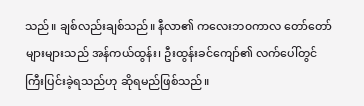သည်။ ချစ်လည်းချစ်သည်။ နီလာ၏ ကလေးဘ၀ကာလ တော်တော်များများသည် အန်ကယ်ထွန်း၊ ဦးထွန်းခင်ကျော်၏ လက်ပေါ်တွင် ကြီးပြင်းခဲ့ရသည်ဟု ဆိုရမည်ဖြစ်သည်။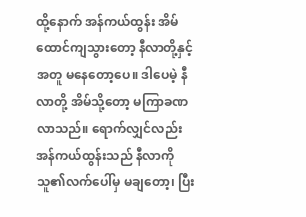ထို့နောက် အန်ကယ်ထွန်း အိမ်ထောင်ကျသွားတော့ နီလာတို့နှင့်အတူ မနေတော့ပေ။ ဒါပေမဲ့ နီလာတို့ အိမ်သို့တော့ မကြာခဏလာသည်။ ရောက်လျှင်လည်း အန်ကယ်ထွန်းသည် နီလာကို သူ၏လက်ပေါ်မှ မချတော့၊ ပြီး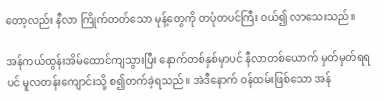တော့လည်း နီလာ ကြိုက်တတ်သော မုန့်တွေကို တပုံတပင်ကြီး ဝယ်၍ လာသေးသည်။

အန်ကယ်ထွန်းအိမ်ထောင်ကျသွားပြီး နောက်တစ်နှစ်မှာပင် နီလာတစ်ယောက် မှတ်မှတ်ရရပင် မူလတန်းကျောင်းသို့ စ၍တက်ခဲ့ရသည်။ အဲဒီနောက် ဝန်ထမ်းဖြစ်သော အန်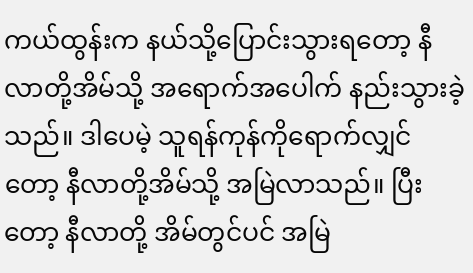ကယ်ထွန်းက နယ်သို့ပြောင်းသွားရတော့ နီလာတို့အိမ်သို့ အရောက်အပေါက် နည်းသွားခဲ့သည်။ ဒါပေမဲ့ သူရန်ကုန်ကိုရောက်လျှင်တော့ နီလာတို့အိမ်သို့ အမြဲလာသည်။ ပြီးတော့ နီလာတို့ အိမ်တွင်ပင် အမြဲ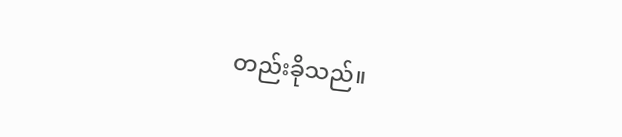တည်းခိုသည်။